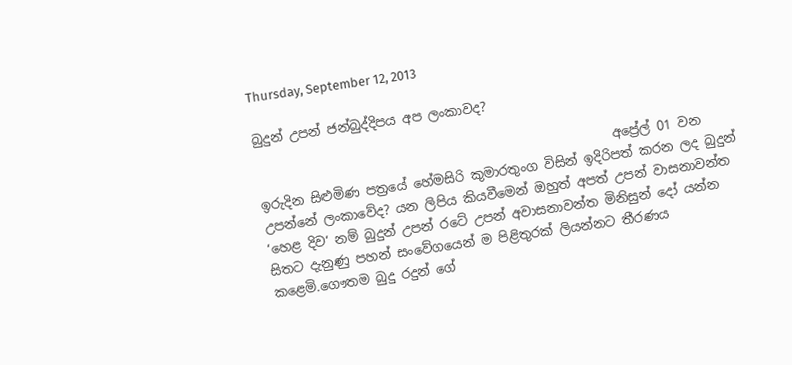Thursday, September 12, 2013

බුදුන් උපන් ජන්බුද්දිපය අප ලංකාවද?

                                                       අප්‍රේල් 01 වන ඉරුදින සිළුමිණ පත්‍රයේ හේමසිරි කුමාරතුංග විසින් ඉදිරිපත් කරන ලද බුදුන් උපන්නේ ලංකාවේද? යන ලිපිය කියවීමෙන් ඔහුත් අපත් උපන් වාසනාවන්ත ‘හෙළ දිව‘ නම් බුදුන් උපන් රටේ උපන් අවාසනාවන්ත මිනිසුන් දෝ යන්න සිතට දැනුණු පහන් සංවේගයෙන් ම පිළිතුරක් ලියන්නට තීරණය කළෙමි.ගෞතම බුදු රදුන් ගේ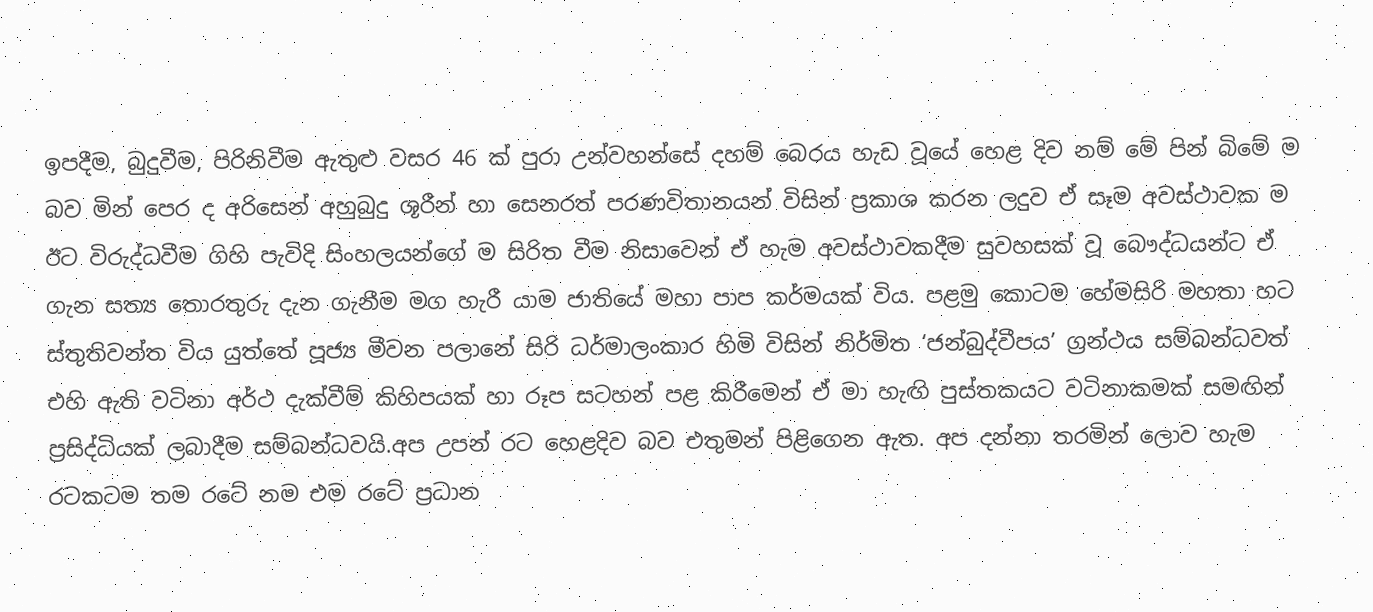ඉපදීම, බුදුවීම, පිරිනිවීම ඇතුළු වසර 46 ක් පුරා උන්වහන්සේ දහම් බෙරය හැඩ වූයේ හෙළ දිව නම් මේ පින් බිමේ ම බව මින් පෙර ද අරිසෙන් අහුබුදු ශූරීන් හා සෙනරත් පරණවිතානයන් විසින් ප්‍රකාශ කරන ලදුව ඒ සෑම අවස්ථාවක ම ඊට විරුද්ධවීම ගිහි පැවිදි සිංහලයන්ගේ ම සිරිත වීම නිසාවෙන් ඒ හැම අවස්ථාවකදීම සුවහසක් වූ බෞද්ධයන්ට ඒ ගැන සත්‍ය තොරතුරු දැන ගැනීම මග හැරී යාම ජාතියේ මහා පාප කර්මයක් විය. පළමු කොටම හේමසිරි මහතා හට ස්තුතිවන්ත විය යුත්තේ පූජ්‍ය මීවන පලානේ සිරි ධර්මාලංකාර හිමි විසින් නිර්මිත ‘ජන්බුද්වීපය’ ග්‍රන්ථය සම්බන්ධවත් එහි ඇති වටිනා අර්ථ දැක්වීම් කිහිපයක් හා රූප සටහන් පළ කිරීමෙන් ඒ මා හැඟි පුස්තකයට වටිනාකමක් සමඟින් ප්‍රසිද්ධියක් ලබාදීම සම්බන්ධවයි.අප උපන් රට හෙළදිව බව එතුමන් පිළිගෙන ඇත. අප දන්නා තරමින් ලොව හැම රටකටම තම රටේ නම එම රටේ ප්‍රධාන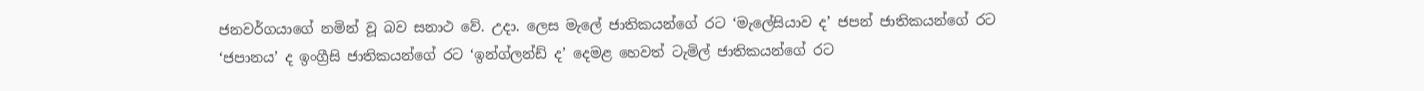ජනවර්ගයාගේ නමින් වූ බව සනාථ වේ. උදා. ලෙස මැලේ ජාතිකයන්ගේ රට ‘මැලේසියාව ද’ ජපන් ජාතිකයන්ගේ රට ‘ජපානය’ ද ඉංග්‍රීසි ජාතිකයන්ගේ රට ‘ඉන්ග්ලන්ඩ් ද’ දෙමළ හෙවත් ටැමිල් ජාතිකයන්ගේ රට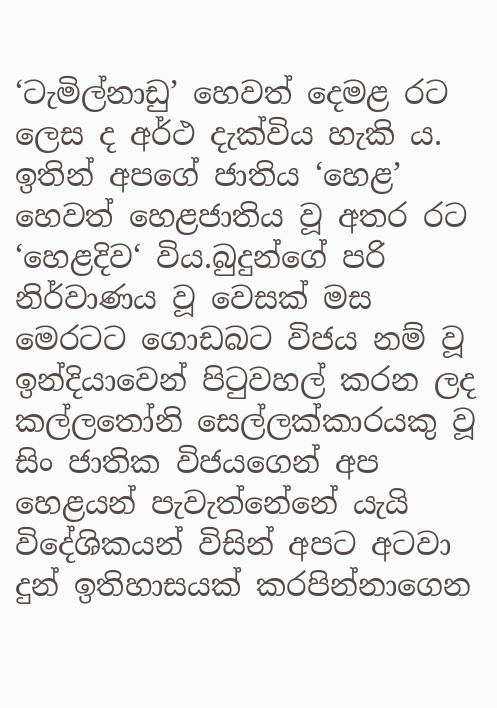‘ටැමිල්නාඩු’ හෙවත් දෙමළ රට ලෙස ද අර්ථ දැක්විය හැකි ය. ඉතින් අපගේ ජාතිය ‘හෙළ’ හෙවත් හෙළජාතිය වූ අතර රට ‘හෙළදිව‘ විය.බුදුන්ගේ පරි නිර්වාණය වූ වෙසක් මස මෙරටට ගොඩබට විජය නම් වූ ඉන්දියාවෙන් පිටුවහල් කරන ලද කල්ලතෝනි සෙල්ලක්කාරයකු වූ සිං ජාතික විජයගෙන් අප හෙළයන් පැවැත්නේනේ යැයි විදේශිකයන් විසින් අපට අටවා දුන් ඉතිහාසයක් කරපින්නාගෙන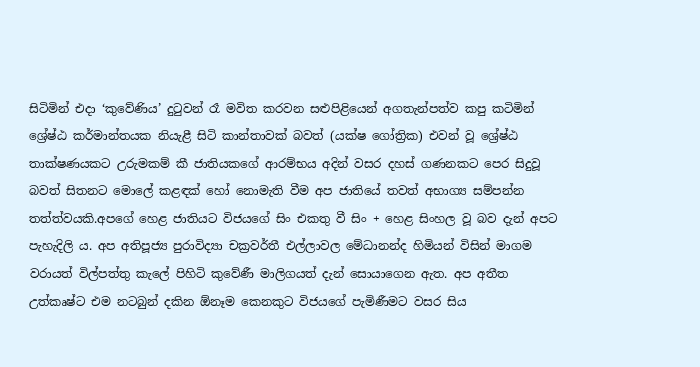සිටිමින් එදා ‘කුවේණිය’ දුටුවන් රෑ මවිත කරවන සළුපිළියෙන් අගතැන්පත්ව කපු කටිමින් ශ්‍රේෂ්ඨ කර්මාන්තයක නියැළී සිටි කාන්තාවක් බවත් (යක්ෂ ගෝත්‍රික) එවන් වූ ශ්‍රේෂ්ඨ තාක්ෂණයකට උරුමකම් කී ජාතියකගේ ආරම්භය අදින් වසර දහස් ගණනකට පෙර සිදුවූ බවත් සිතනට මොලේ කළඳක් හෝ නොමැති වීම අප ජාතියේ තවත් අභාග්‍ය සම්පන්න තත්ත්වයකි.අපගේ හෙළ ජාතියට විජයගේ සිං එකතු වී සිං + හෙළ සිංහල වූ බව දැන් අපට පැහැදිලි ය. අප අතිපූජ්‍ය පුරාවිද්‍යා චක්‍රවර්තී එල්ලාවල මේධානන්ද හිමියන් විසින් මාගම වරායත් විල්පත්තු කැලේ පිහිටි කුවේණී මාලිගයත් දැන් සොයාගෙන ඇත. අප අතීත උත්කෘෂ්ට එම නටබුන් දකින ඕනෑම කෙනකුට විජයගේ පැමිණීමට වසර සිය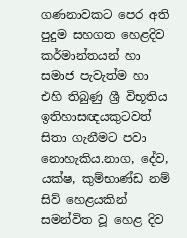ගණනාවකට පෙර අති පුදුම සහගත හෙළදිව කර්මාන්තයන් හා සමාජ පැවැත්ම හා එහි තිබුණු ශ්‍රී විභූතිය ඉතිහාසඥයකුටවත් සිතා ගැනීමට පවා නොහැකිය.නාග, දේව, යක්ෂ, කුම්භාණ්ඩ නම් සිව් හෙළයකින් සමන්විත වූ හෙළ දිව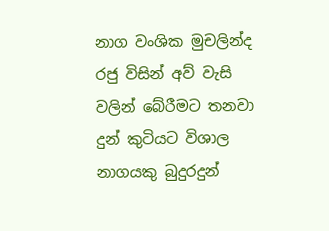නාග වංශික මුචලින්ද රජු විසින් අව් වැසි වලින් බේරීමට තනවා දුන් කුටියට විශාල නාගයකු බුදුරදුන්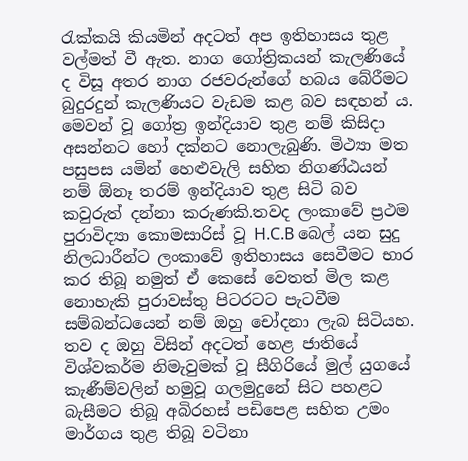රැක්කයි කියමින් අදටත් අප ඉතිහාසය තුළ වල්මත් වී ඇත. නාග ගෝත්‍රිකයන් කැලණියේ ද විසූ අතර නාග රජවරුන්ගේ හබය බේරීමට බුදුරදුන් කැලණියට වැඩම කළ බව සඳහන් ය. මෙවන් වූ ගෝත්‍ර ඉන්දියාව තුළ නම් කිසිදා අසන්නට හෝ දක්නට නොලැබුණි. මිථ්‍යා මත පසුපස යමින් හෙළුවැලි සහිත නිගණ්ඨයන් නම් ඕනෑ තරම් ඉන්දියාව තුළ සිටි බව කවුරුත් දන්නා කරුණකි.තවද ලංකාවේ ප්‍රථම පුරාවිද්‍යා කොමසාරිස් වූ H.C.B බෙල් යන සුදු නිලධාරීන්ට ලංකාවේ ඉතිහාසය සෙවීමට භාර කර තිබූ නමුත් ඒ කෙසේ වෙතත් මිල කළ නොහැකි පුරාවස්තු පිටරටට පැටවීම සම්බන්ධයෙන් නම් ඔහු චෝදනා ලැබ සිටියහ. තව ද ඔහු විසින් අදටත් හෙළ ජාතියේ විශ්වකර්ම නිමැවුමක් වූ සීගිරියේ මුල් යුගයේ කැණීම්වලින් හමුවූ ගලමුදුනේ සිට පහළට බැසීමට තිබූ අබිරහස් පඩිපෙළ සහිත උමං මාර්ගය තුළ තිබූ වටිනා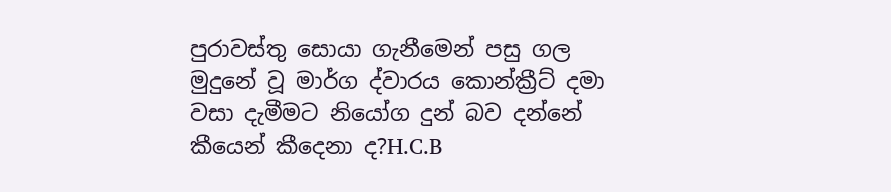පුරාවස්තු සොයා ගැනීමෙන් පසු ගල මුදුනේ වූ මාර්ග ද්වාරය කොන්ක්‍රීට් දමා වසා දැමීමට නියෝග දුන් බව දන්නේ කීයෙන් කීදෙනා ද?H.C.B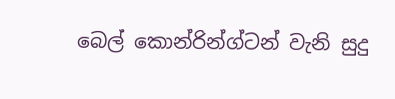බෙල් කොන්රින්ග්ටන් වැනි සුදු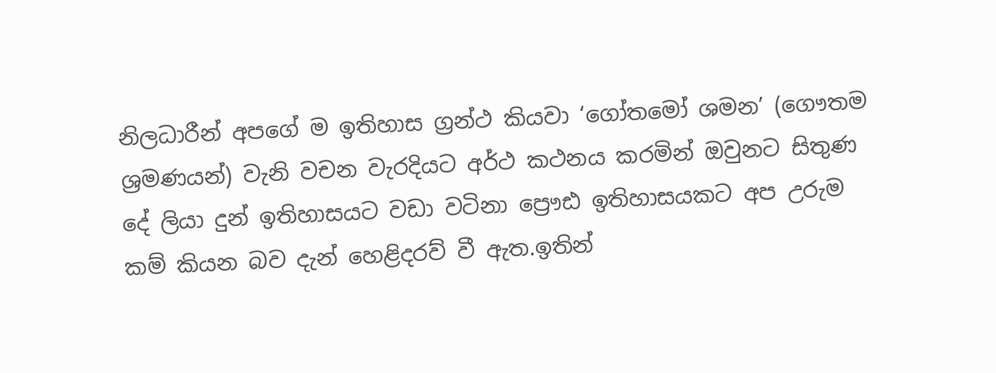නිලධාරීන් අපගේ ම ඉතිහාස ග්‍රන්ථ කියවා ‘ගෝතමෝ ශමන’ (ගෞතම ශ්‍රමණයන්) වැනි වචන වැරදියට අර්ථ කථනය කරමින් ඔවුනට සිතුණ දේ ලියා දුන් ඉතිහාසයට වඩා වටිනා ප්‍රෞඪ ඉතිහාසයකට අප උරුම කම් කියන බව දැන් හෙළිදරව් වී ඇත.ඉතින්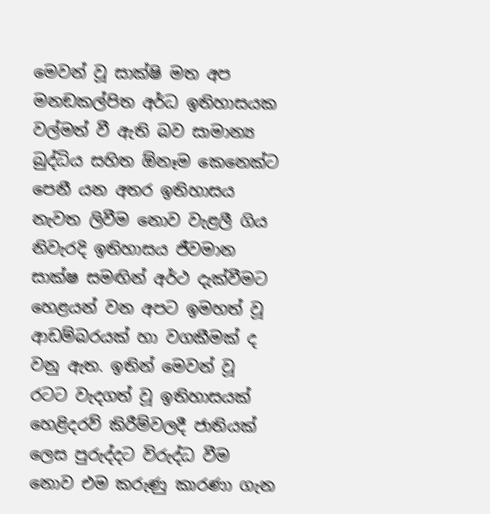මෙවන් වූ සාක්ෂි මත අප මනඞකල්පිත අර්ධ ඉතිහාසයක වල්මත් වී ඇති බව සාමාන්‍ය බුද්ධිය සහිත ඕනෑම කෙනෙක්ට පෙනී යන අතර ඉතිහාසය නැවත ලිවීම නොව වැළලී ගිය නිවැරදි ඉතිහාසය ජීවමාන සාක්ෂ සමඟින් අර්ථ දැක්වීමට හෙළයන් වන අපට ඉමහත් වූ ආඩම්බරයක් හා වගකීමක් ද වනු ඇත. ඉතින් මෙවන් වූ රටට වැදගත් වූ ඉතිහාසයක් හෙළිදරව් කිරීම්වලදී ජාතියක් ලෙස පුරුද්දට විරුද්ධ වීම නොව එම කරුණු කාරණා ගැන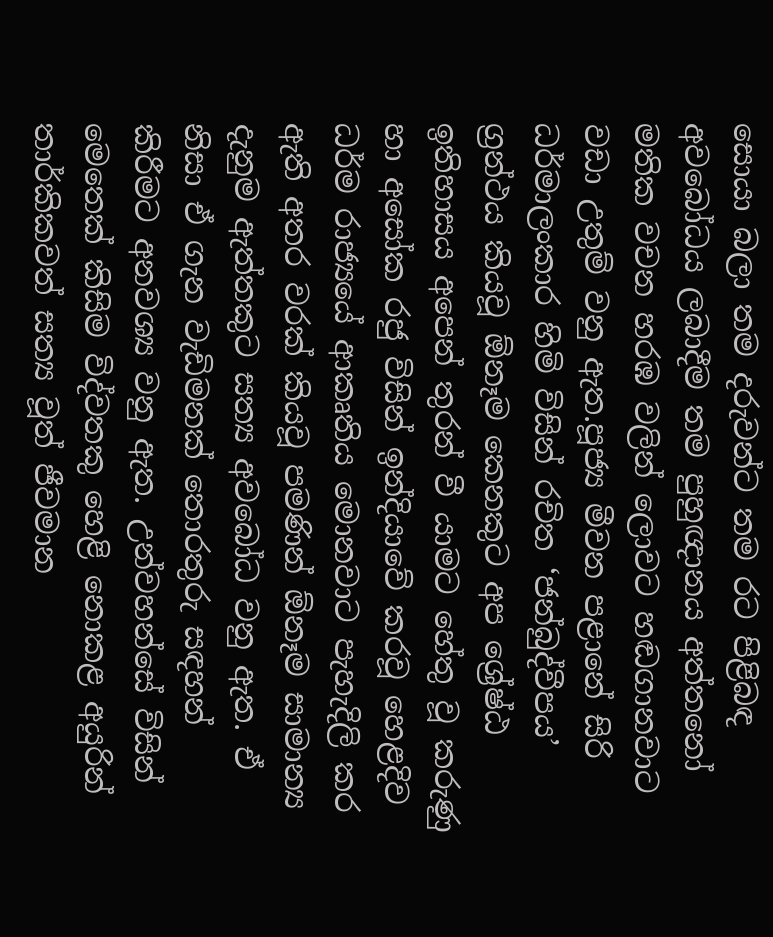සොයා බලා තම දරුවන්ට තම රට පිළිබඳ අවබෝධය ලබාදීම තම පුහුඥානය අත්තනෝ මතික වචන හරඹ වලින් ලොවට හඬගානවාට වඩා උතුම් වනු ඇත.පූජ්‍ය මීවන පළානේ සිරි ධර්මාලංකාර හිමි විසින් රචිත ‘ජන්බුද්වීපය’ ග්‍රන්ථය කියවූ ඕනෑම කෙනකුට අප ශ්‍රේෂ්ඨ ඉතිහාසය අපෙන් තුරන් වී යාමට හේතු වූ කරුණු හා අසෝක රජු විසින් ඉන්දියාවේ කරවූ හෙළදිව ධර්ම රාජ්‍යයේ ආකෘතිය මොනවාට පැහැදිලි කර ඇති අතර වරක් කියවූ පමණින් ඕනෑම සාමාන්‍ය දැනුම ඇත්තකුට සත්‍ය අවබෝධ වනු ඇත. ඒ නිසා ඒ ගැන වැඩිමනක් තොරතුරු සඳහන් කිරීමට අනවශ්‍ය වනු ඇත. උන්වහන්සේ විසින් මෙතෙක් කිසිම විද්වතකු හෙළි නොකළ අයුරින් තාර්කිකවත් සත්‍ය වූත් ජීවමාන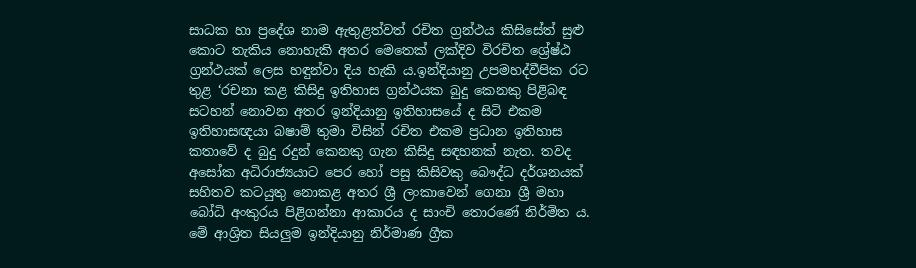සාධක හා ප්‍රදේශ නාම ඇතුළත්වත් රචිත ග්‍රන්ථය කිසිසේත් සුළු කොට තැකිය නොහැකි අතර මෙතෙක් ලක්දිව විරචිත ශ්‍රේෂ්ඨ ග්‍රන්ථයක් ලෙස හඳුන්වා දිය හැකි ය.ඉන්දියානු උපමහද්වීපික රට තුළ ‘රචනා කළ කිසිදු ඉතිහාස ග්‍රන්ථයක බුදු කෙනකු පිළිබඳ සටහන් නොවන අතර ඉන්දියානු ඉතිහාසයේ ද සිටි එකම ඉතිහාසඥයා බෂාම් තුමා විසින් රචිත එකම ප්‍රධාන ඉතිහාස කතාවේ ද බුදු රදුන් කෙනකු ගැන කිසිදු සඳහනක් නැත. තවද අසෝක අධිරාජ්‍යයාට පෙර හෝ පසු කිසිවකු බෞද්ධ දර්ශනයක් සහිතව කටයුතු නොකළ අතර ශ්‍රී ලංකාවෙන් ගෙනා ශ්‍රී මහා බෝධි අංකුරය පිළිගන්නා ආකාරය ද සාංචි තොරණේ නිර්මිත ය. මේ ආශ්‍රිත සියලුම ඉන්දියානු නිර්මාණ ග්‍රීක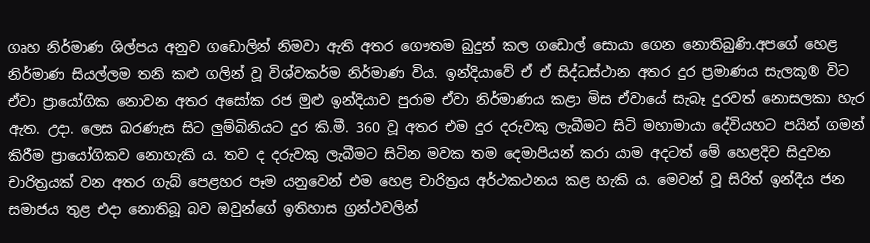ගෘහ නිර්මාණ ශිල්පය අනුව ගඩොලින් නිමවා ඇති අතර ගෞතම බුදුන් කල ගඩොල් සොයා ගෙන නොතිබුණි.අපගේ හෙළ නිර්මාණ සියල්ලම තනි කළු ගලින් වූ විශ්වකර්ම නිර්මාණ විය. ඉන්දියාවේ ඒ ඒ සිද්ධස්ථාන අතර දුර ප්‍රමාණය සැලකූ® විට ඒවා ප්‍රායෝගික නොවන අතර අසෝක රජ මුළු ඉන්දියාව පුරාම ඒවා නිර්මාණය කළා මිස ඒවායේ සැබෑ දුරවත් නොසලකා හැර ඇත. උදා. ලෙස බරණැස සිට ලුම්බිනියට දුර කි.මී. 360 වූ අතර එම දුර දරුවකු ලැබීමට සිටි මහාමායා දේවියහට පයින් ගමන් කිරීම ප්‍රායෝගිකව නොහැකි ය. තව ද දරුවකු ලැබීමට සිටින මවක තම දෙමාපියන් කරා යාම අදටත් මේ හෙළදිව සිදුවන චාරිත්‍රයක් වන අතර ගැබ් පෙළහර පෑම යනුවෙන් එම හෙළ චාරිත්‍රය අර්ථකථනය කළ හැකි ය. මෙවන් වූ සිරිත් ඉන්දීය ජන සමාජය තුළ එදා නොතිබූ බව ඔවුන්ගේ ඉතිහාස ග්‍රන්ථවලින්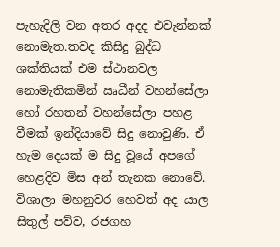පැහැදිලි වන අතර අදද එවැන්නක් නොමැත.තවද කිසිදු බුද්ධ ශක්තියක් එම ස්ථානවල නොමැතිකමින් ඍධීන් වහන්සේලා හෝ රහතන් වහන්සේලා පහළ වීමක් ඉන්දියාවේ සිදු නොවුණි. ඒ හැම දෙයක් ම සිදු වූයේ අපගේ හෙළදිව මිස අන් තැනක නොවේ. විශාලා මහනුවර හෙවත් අද යාල සිතුල් පව්ව, රජගහ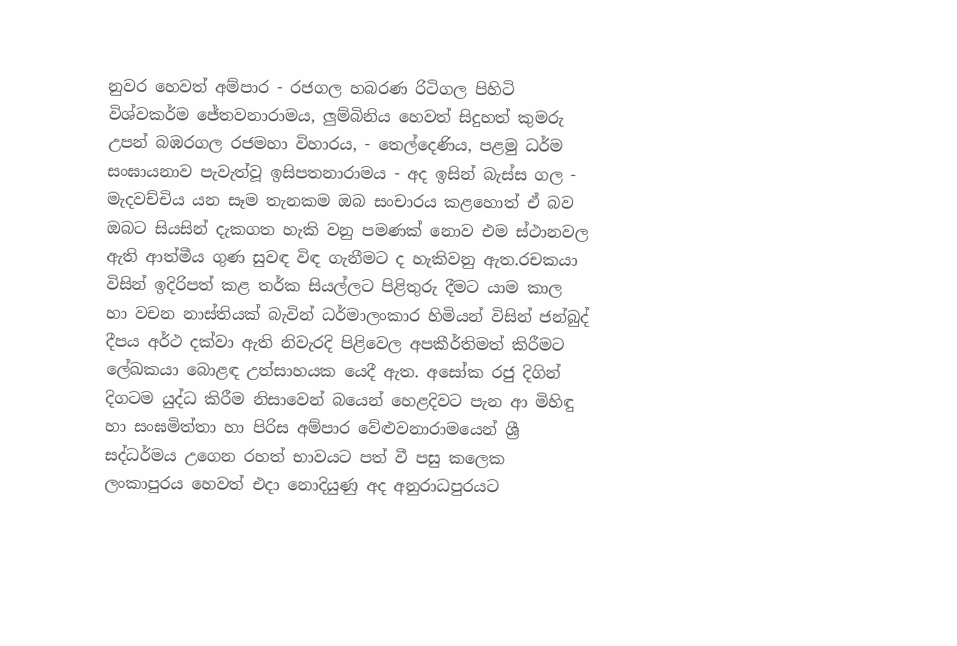නුවර හෙවත් අම්පාර - රජගල හබරණ රිටිගල පිහිටි විශ්වකර්ම ජේතවනාරාමය, ලුම්බිනිය හෙවත් සිදුහත් කුමරු උපන් බඹරගල රජමහා විහාරය, - තෙල්දෙණිය, පළමු ධර්ම සංඝායනාව පැවැත්වූ ඉසිපතනාරාමය - අද ඉසින් බැස්ස ගල - මැදවච්චිය යන සෑම තැනකම ඔබ සංචාරය කළහොත් ඒ බව ඔබට සියසින් දැකගත හැකි වනු පමණක් නොව එම ස්ථානවල ඇති ආත්මීය ගුණ සුවඳ විඳ ගැනීමට ද හැකිවනු ඇත.රචකයා විසින් ඉදිරිපත් කළ තර්ක සියල්ලට පිළිතුරු දීමට යාම කාල හා වචන නාස්තියක් බැවින් ධර්මාලංකාර හිමියන් විසින් ජන්බුද් දීපය අර්ථ දක්වා ඇති නිවැරදි පිළිවෙල අපකීර්තිමත් කිරීමට ලේඛකයා බොළඳ උත්සාහයක යෙදී ඇත. අසෝක රජු දිගින් දිගටම යුද්ධ කිරීම නිසාවෙන් බයෙන් හෙළදිවට පැන ආ මිහිඳු හා සංඝමිත්තා හා පිරිස අම්පාර වේළුවනාරාමයෙන් ශ්‍රී සද්ධර්මය උගෙන රහත් භාවයට පත් වී පසු කලෙක ලංකාපුරය හෙවත් එදා නොදියුණු අද අනුරාධපුරයට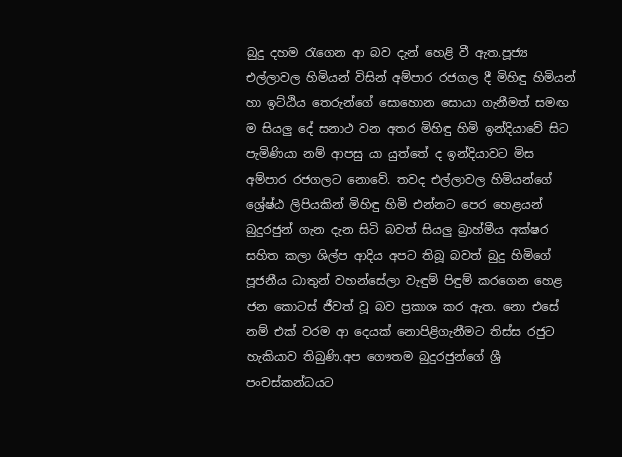බුදු දහම රැගෙන ආ බව දැන් හෙළි වී ඇත.පූජ්‍ය එල්ලාවල හිමියන් විසින් අම්පාර රජගල දී මිහිඳු හිමියන් හා ඉට්ඨිය තෙරුන්ගේ සොහොන සොයා ගැනීමත් සමඟ ම සියලු දේ සනාථ වන අතර මිහිඳු හිමි ඉන්දියාවේ සිට පැමිණියා නම් ආපසු යා යුත්තේ ද ඉන්දියාවට මිස අම්පාර රජගලට නොවේ. තවද එල්ලාවල හිමියන්ගේ ශ්‍රේෂ්ඨ ලිපියකින් මිහිඳු හිමි එන්නට පෙර හෙළයන් බුදුරජුන් ගැන දැන සිටි බවත් සියලු බ්‍රාහ්මීය අක්ෂර සහිත කලා ශිල්ප ආදිය අපට තිබූ බවත් බුදු හිමිගේ පූජනීය ධාතුන් වහන්සේලා වැඳුම් පිඳුම් කරගෙන හෙළ ජන කොටස් ජීවත් වූ බව ප්‍රකාශ කර ඇත. නො එසේ නම් එක් වරම ආ දෙයක් නොපිළිගැනීමට තිස්ස රජුට හැකියාව තිබුණි.අප ගෞතම බුදුරජුන්ගේ ශ්‍රී පංචස්කන්ධයට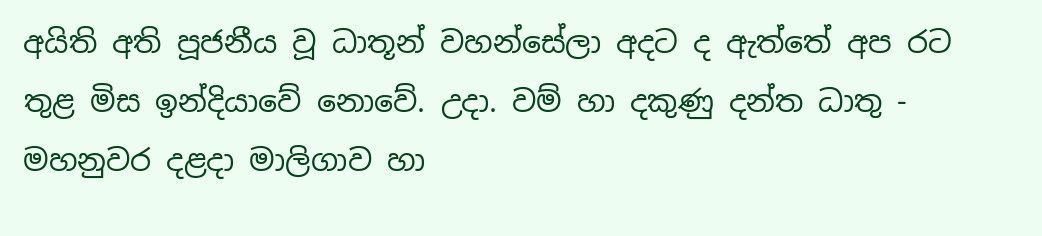අයිති අති පූජනීය වූ ධාතූන් වහන්සේලා අදට ද ඇත්තේ අප රට තුළ මිස ඉන්දියාවේ නොවේ. උදා. වම් හා දකුණු දන්ත ධාතු - මහනුවර දළදා මාලිගාව හා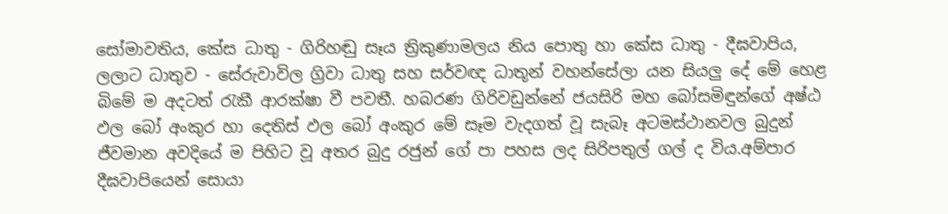සෝමාවතිය, කේස ධාතු - ගිරිහඬු සෑය ත්‍රිකුණාමලය නිය පොතු හා කේස ධාතු - දීඝවාපිය, ලලාට ධාතුව - සේරුවාවිල ග්‍රිවා ධාතු සහ සර්වඥ ධාතූන් වහන්සේලා යන සියලු දේ මේ හෙළ බිමේ ම අදටත් රැකී ආරක්ෂා වී පවතී. හබරණ ගිරිවඩුන්නේ ජයසිරි මහ බෝසමිඳුන්ගේ අෂ්ඨ ඵල බෝ අංකුර හා දෙතිස් ඵල බෝ අංකුර මේ සෑම වැදගත් වූ සැබෑ අටමස්ථානවල බුදුන් ජීවමාන අවදියේ ම පිහිට වූ අතර බුදු රජුන් ගේ පා පහස ලද සිරිපතුල් ගල් ද විය.අම්පාර දීඝවාපියෙන් සොයා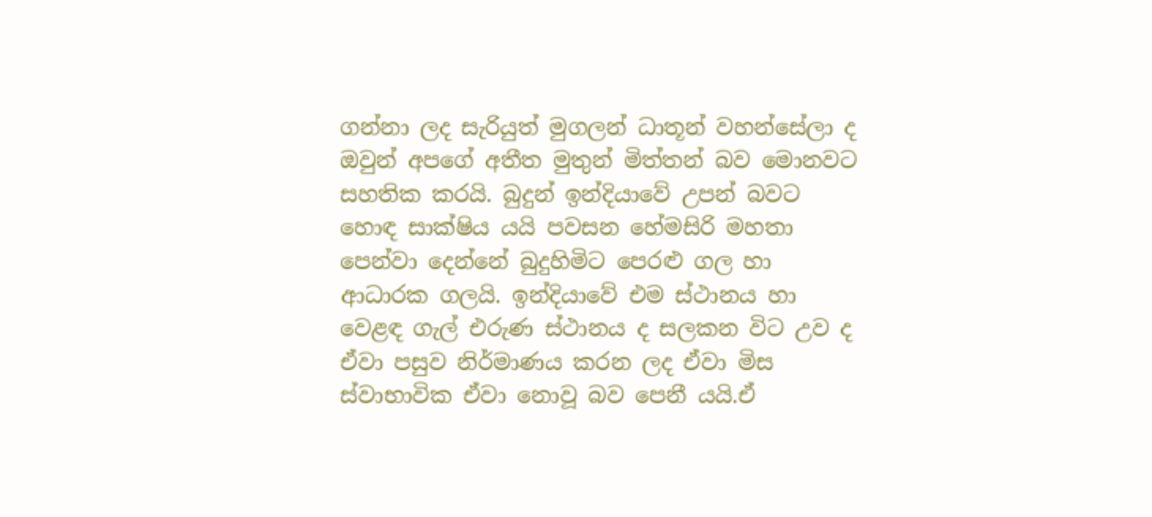ගන්නා ලද සැරියුත් මුගලන් ධාතූන් වහන්සේලා ද ඔවුන් අපගේ අතීත මුතුන් මිත්තන් බව මොනවට සහතික කරයි. බුදුන් ඉන්දියාවේ උපන් බවට හොඳ සාක්ෂිය යයි පවසන හේමසිරි මහතා පෙන්වා දෙන්නේ බුදුහිමිට පෙරළු ගල හා ආධාරක ගලයි. ඉන්දියාවේ එම ස්ථානය හා වෙළඳ ගැල් එරුණ ස්ථානය ද සලකන විට උව ද ඒවා පසුව නිර්මාණය කරන ලද ඒවා මිස ස්වාභාවික ඒවා නොවූ බව පෙනී යයි.ඒ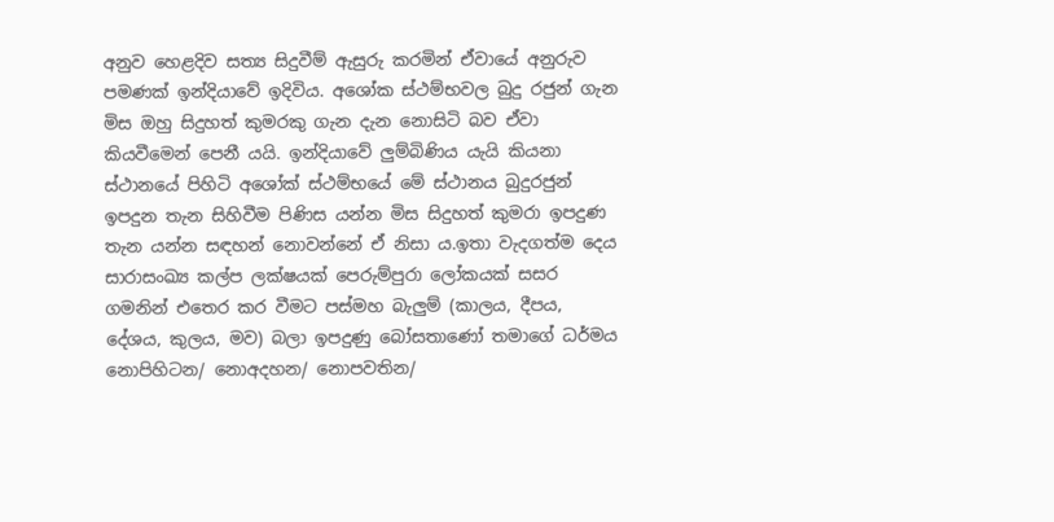අනුව හෙළදිව සත්‍ය සිදුවීම් ඇසුරු කරමින් ඒවායේ අනුරුව පමණක් ඉන්දියාවේ ඉදිවිය. අශෝක ස්ථම්භවල බුදු රජුන් ගැන මිස ඔහු සිදුහත් කුමරකු ගැන දැන නොසිටි බව ඒවා කියවීමෙන් පෙනී යයි. ඉන්දියාවේ ලුම්බිණිය යැයි කියනා ස්ථානයේ පිහිටි අශෝක් ස්ථම්භයේ මේ ස්ථානය බුදුරජුන් ඉපදුන තැන සිහිවීම පිණිස යන්න මිස සිදුහත් කුමරා ඉපදුණ තැන යන්න සඳහන් නොවන්නේ ඒ නිසා ය.ඉතා වැදගත්ම දෙය සාරාසංඛ්‍ය කල්ප ලක්ෂයක් පෙරුම්පුරා ලෝකයක් සසර ගමනින් එතෙර කර වීමට පස්මහ බැලුම් (කාලය, දීපය, දේශය, කුලය, මව) බලා ඉපදුණු බෝසතාණෝ තමාගේ ධර්මය නොපිහිටන/ නොඅදහන/ නොපවතින/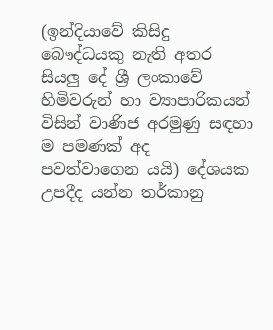(ඉන්දියාවේ කිසිදු බෞද්ධයකු නැති අතර සියලු දේ ශ්‍රී ලංකාවේ හිමිවරුන් හා ව්‍යාපාරිකයන් විසින් වාණිජ අරමුණු සඳහා ම පමණක් අද පවත්වාගෙන යයි) දේශයක උපදීද යන්න තර්කානු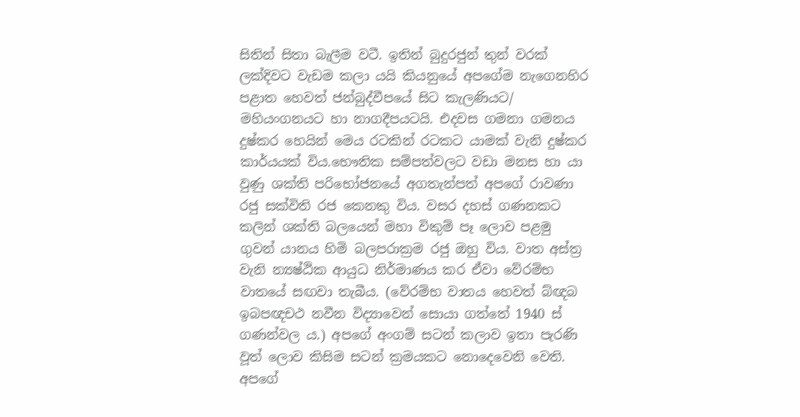සිතින් සිතා බැලීම වටී. ඉතින් බුදුරජුන් තුන් වරක් ලක්දිවට වැඩම කලා යයි කියනුයේ අපගේම නැගෙනහිර පළාත හෙවත් ජන්බුද්වීපයේ සිට කැලණියට/ මහියංගනයට හා නාගදීපයටයි. එදවස ගමනා ගමනය දුෂ්කර හෙයින් මෙය රටකින් රටකට යාමක් වැනි දුෂ්කර කාර්යයක් විය.භෞතික සම්පත්වලට වඩා මනස හා යා වුණු ශක්ති පරිභෝජනයේ අගතැන්පත් අපගේ රාවණා රජු සක්විති රජ කෙනකු විය. වසර දහස් ගණනකට කලින් ශක්ති බලයෙන් මහා විකුම් පෑ ලොව පළමු ගුවන් යානය හිමි බලපරාක්‍රම රජු ඔහු විය. වාත අස්ත්‍ර වැනි න්‍යෂ්ඨික ආයුධ නිර්මාණය කර ඒවා වේරම්භ වාතයේ සඟවා තැබීය. (වේරම්භ වාතය හෙවත් බ්ඥබ ඉබපඥචථ නවීන විද්‍යාවෙන් සොයා ගත්තේ 1940 ස් ගණන්වල ය.) අපගේ අංගම් සටන් කලාව ඉතා පැරණි වූත් ලොව කිසිම සටන් ක්‍රමයකට නොදෙවෙනි වෙති. අපගේ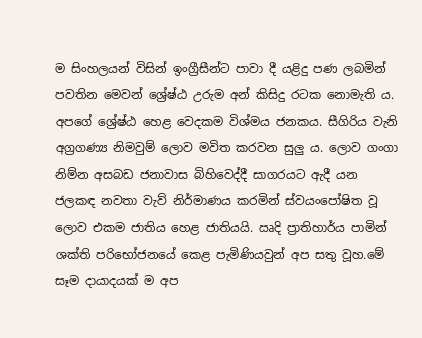ම සිංහලයන් විසින් ඉංග්‍රීසීන්ට පාවා දී යළිදු පණ ලබමින් පවතින මෙවන් ශ්‍රේෂ්ඨ උරුම අන් කිසිදු රටක නොමැති ය. අපගේ ශ්‍රේෂ්ඨ හෙළ වෙදකම විශ්මය ජනකය. සීගිරිය වැනි අග්‍රගණ්‍ය නිමවුම් ලොව මවිත කරවන සුලු ය. ලොව ගංගා නිම්න අසබඩ ජනාවාස බිහිවෙද්දී සාගරයට ඇදී යන ජලකඳ නවතා වැව් නිර්මාණය කරමින් ස්වයංපෝෂිත වූ ලොව එකම ජාතිය හෙළ ජාතියයි. ඍදි ප්‍රාතිහාර්ය පාමින් ශක්ති පරිභෝජනයේ කෙළ පැමිණියවුන් අප සතු වූහ.මේ සෑම දායාදයක් ම අප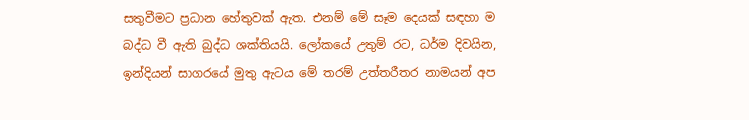සතුවීමට ප්‍රධාන හේතුවක් ඇත. එනම් මේ සෑම දෙයක් සඳහා ම බද්ධ වී ඇති බුද්ධ ශක්තියයි. ලෝකයේ උතුම් රට, ධර්ම දිවයින, ඉන්දියන් සාගරයේ මුතු ඇටය මේ තරම් උත්තරීතර නාමයන් අප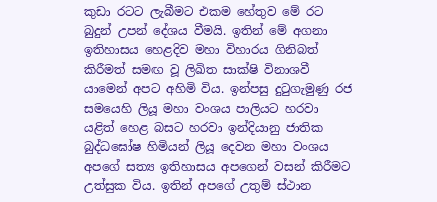කුඩා රටට ලැබීමට එකම හේතුව මේ රට බුදුන් උපන් දේශය වීමයි. ඉතින් මේ අගනා ඉතිහාසය හෙළදිව මහා විහාරය ගිනිබත් කිරීමත් සමඟ වූ ලිඛිත සාක්ෂි විනාශවී යාමෙන් අපට අහිමි විය. ඉන්පසු දුටුගැමුණු රජ සමයෙහි ලියූ මහා වංශය පාලියට හරවා යළිත් හෙළ බසට හරවා ඉන්දියානු ජාතික බුද්ධඝෝෂ හිමියන් ලියූ දෙවන මහා වංශය අපගේ සත්‍ය ඉතිහාසය අපගෙන් වසන් කිරීමට උත්සුක විය. ඉතින් අපගේ උතුම් ස්ථාන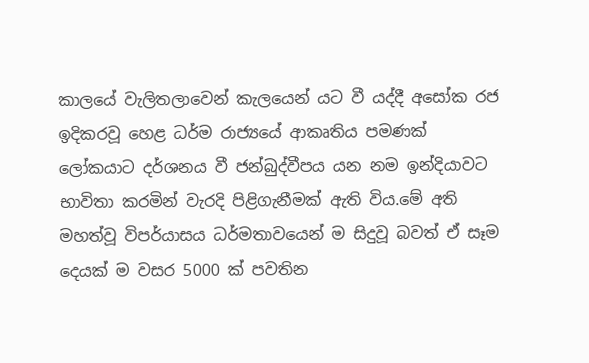කාලයේ වැලිතලාවෙන් කැලයෙන් යට වී යද්දී අසෝක රජ ඉදිකරවූ හෙළ ධර්ම රාජ්‍යයේ ආකෘතිය පමණක් ලෝකයාට දර්ශනය වී ජන්බුද්වීපය යන නම ඉන්දියාවට භාවිතා කරමින් වැරදි පිළිගැනීමක් ඇති විය.මේ අති මහත්වූ විපර්යාසය ධර්මතාවයෙන් ම සිදුවූ බවත් ඒ සෑම දෙයක් ම වසර 5000 ක් පවතින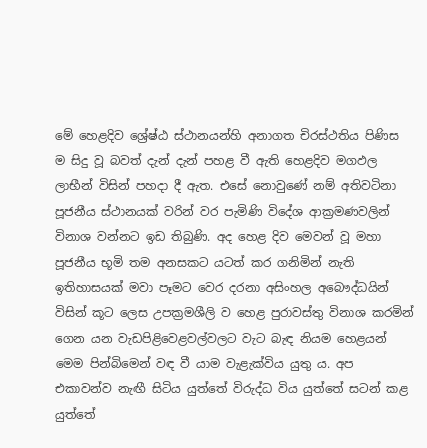මේ හෙළදිව ශ්‍රේෂ්ඨ ස්ථානයන්හි අනාගත චිරස්ථතිය පිණිස ම සිදු වූ බවත් දැන් දැන් පහළ වී ඇති හෙළදිව මගඵල ලාභීන් විසින් පහදා දී ඇත. එසේ නොවුණේ නම් අතිවටිනා පූජනීය ස්ථානයක් වරින් වර පැමිණි විදේශ ආක්‍රමණවලින් විනාශ වන්නට ඉඩ තිබුණි. අද හෙළ දිව මෙවන් වූ මහා පූජනීය භූමි තම අනසකට යටත් කර ගනිමින් නැති ඉතිහාසයක් මවා පෑමට වෙර දරනා අසිංහල අබෞද්ධයින් විසින් කූට ලෙස උපක්‍රමශීලි ව හෙළ පුරාවස්තු විනාශ කරමින් ගෙන යන වැඩපිළිවෙළවල්වලට වැට බැඳ නියම හෙළයන් මෙම පින්බිමෙන් වඳ වී යාම වැළැක්විය යුතු ය. අප එකාවන්ව නැඟී සිටිය යුත්තේ විරුද්ධ විය යුත්තේ සටන් කළ යුත්තේ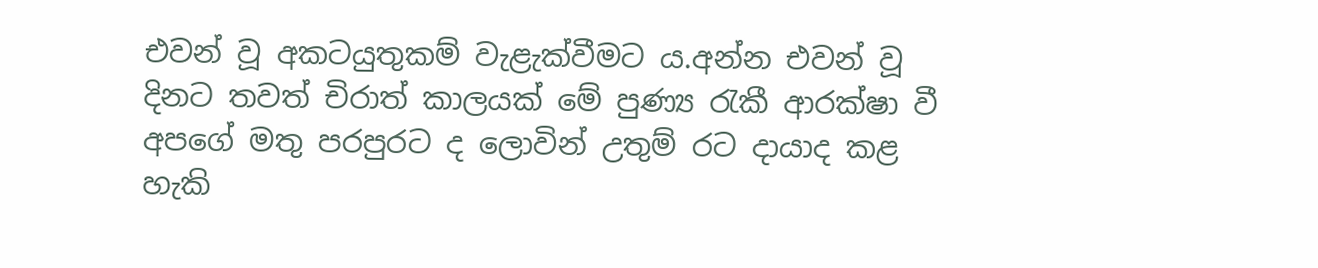එවන් වූ අකටයුතුකම් වැළැක්වීමට ය.අන්න එවන් වූ දිනට තවත් චිරාත් කාලයක් මේ පුණ්‍ය රැකී ආරක්ෂා වී අපගේ මතු පරපුරට ද ලොවින් උතුම් රට දායාද කළ හැකි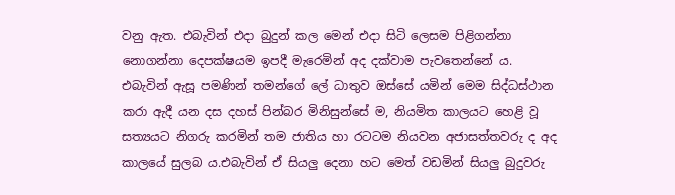වනු ඇත. එබැවින් එදා බුදුන් කල මෙන් එදා සිටි ලෙසම පිළිගන්නා නොගන්නා දෙපක්ෂයම ඉපදී මැරෙමින් අද දක්වාම පැවතෙන්නේ ය. එබැවින් ඇසූ පමණින් තමන්ගේ ලේ ධාතුව ඔස්සේ යමින් මෙම සිද්ධස්ථාන කරා ඇදී යන දස දහස් පින්බර මිනිසුන්සේ ම, නියමිත කාලයට හෙළි වූ සත්‍යයට නිගරු කරමින් තම ජාතිය හා රටටම නියවන අජාසත්තවරු ද අද කාලයේ සුලබ ය.එබැවින් ඒ සියලු දෙනා හට මෙත් වඩමින් සියලු බුදුවරු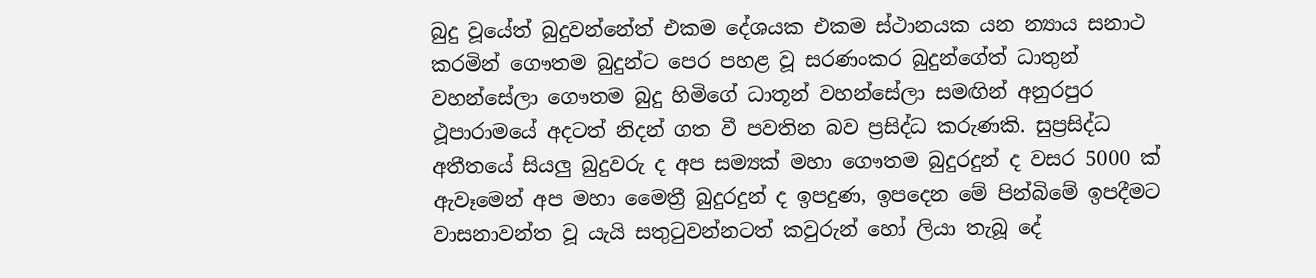බුදු වූයේත් බුදුවන්නේත් එකම දේශයක එකම ස්ථානයක යන න්‍යාය සනාථ කරමින් ගෞතම බුදුන්ට පෙර පහළ වූ සරණංකර බුදුන්ගේත් ධාතුන් වහන්සේලා ගෞතම බුදු හිමිගේ ධාතූන් වහන්සේලා සමඟින් අනුරපුර ථූපාරාමයේ අදටත් නිදන් ගත වී පවතින බව ප්‍රසිද්ධ කරුණකි. සුප්‍රසිද්ධ අතීතයේ සියලු බුදුවරු ද අප සම්‍යක් මහා ගෞතම බුදුරදුන් ද වසර 5000 ක් ඇවෑමෙන් අප මහා මෛත්‍රී බුදුරදුන් ද ඉපදුණ, ඉපදෙන මේ පින්බිමේ ඉපදීමට වාසනාවන්ත වූ යැයි සතුටුවන්නටත් කවුරුන් හෝ ලියා තැබූ දේ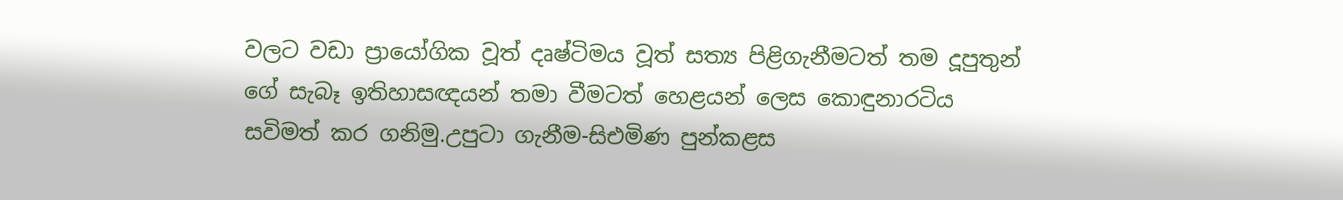වලට වඩා ප්‍රායෝගික වූත් දෘෂ්ටිමය වූත් සත්‍ය පිළිගැනීමටත් තම දූපුතුන් ගේ සැබෑ ඉතිහාසඥයන් තමා වීමටත් හෙළයන් ලෙස කොඳුනාරටිය සවිමත් කර ගනිමු.උපුටා ගැනීම-සිඑමිණ පුන්කළස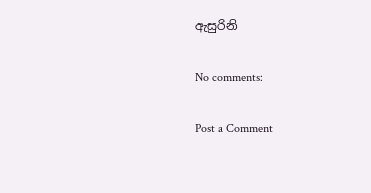ඇසුරිනි

No comments:

Post a Comment